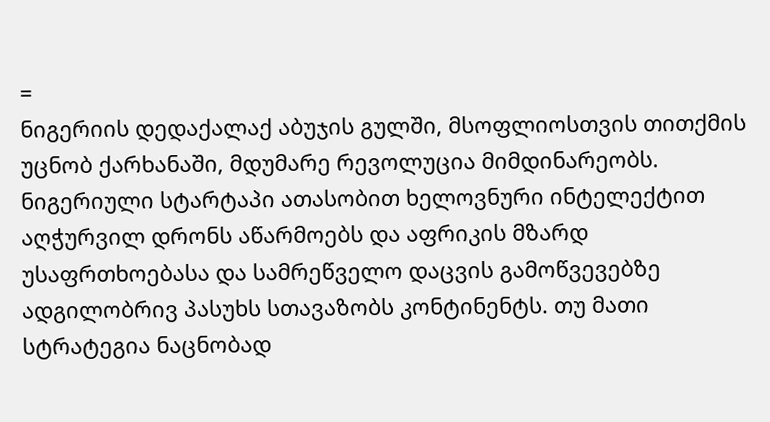=
ნიგერიის დედაქალაქ აბუჯის გულში, მსოფლიოსთვის თითქმის უცნობ ქარხანაში, მდუმარე რევოლუცია მიმდინარეობს. ნიგერიული სტარტაპი ათასობით ხელოვნური ინტელექტით აღჭურვილ დრონს აწარმოებს და აფრიკის მზარდ უსაფრთხოებასა და სამრეწველო დაცვის გამოწვევებზე ადგილობრივ პასუხს სთავაზობს კონტინენტს. თუ მათი სტრატეგია ნაცნობად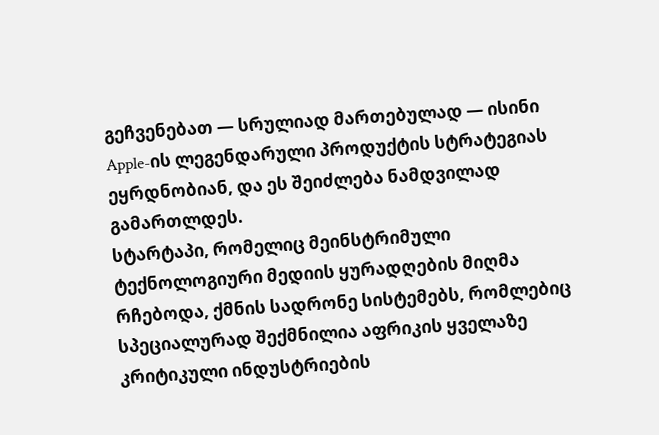გეჩვენებათ — სრულიად მართებულად — ისინი Apple-ის ლეგენდარული პროდუქტის სტრატეგიას ეყრდნობიან, და ეს შეიძლება ნამდვილად გამართლდეს.
სტარტაპი, რომელიც მეინსტრიმული ტექნოლოგიური მედიის ყურადღების მიღმა რჩებოდა, ქმნის სადრონე სისტემებს, რომლებიც სპეციალურად შექმნილია აფრიკის ყველაზე კრიტიკული ინდუსტრიების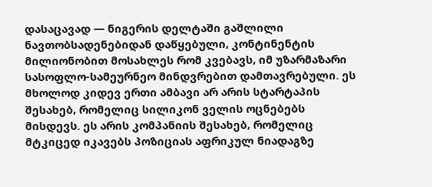დასაცავად — ნიგერის დელტაში გაშლილი ნავთობსადენებიდან დაწყებული, კონტინენტის მილიონობით მოსახლეს რომ კვებავს, იმ უზარმაზარი სასოფლო-სამეურნეო მინდვრებით დამთავრებული. ეს მხოლოდ კიდევ ერთი ამბავი არ არის სტარტაპის შესახებ, რომელიც სილიკონ ველის ოცნებებს მისდევს. ეს არის კომპანიის შესახებ, რომელიც მტკიცედ იკავებს პოზიციას აფრიკულ ნიადაგზე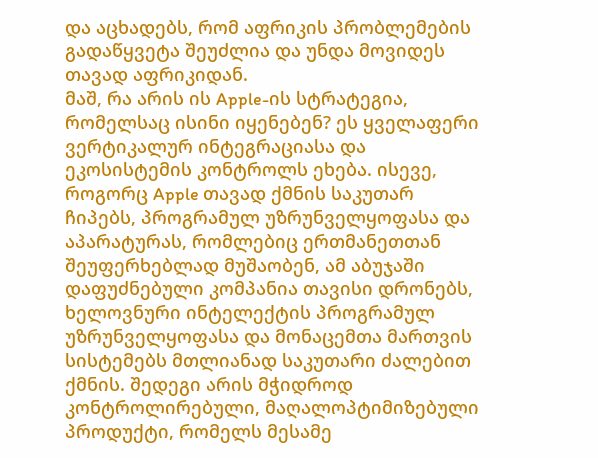და აცხადებს, რომ აფრიკის პრობლემების გადაწყვეტა შეუძლია და უნდა მოვიდეს თავად აფრიკიდან.
მაშ, რა არის ის Apple-ის სტრატეგია, რომელსაც ისინი იყენებენ? ეს ყველაფერი ვერტიკალურ ინტეგრაციასა და ეკოსისტემის კონტროლს ეხება. ისევე, როგორც Apple თავად ქმნის საკუთარ ჩიპებს, პროგრამულ უზრუნველყოფასა და აპარატურას, რომლებიც ერთმანეთთან შეუფერხებლად მუშაობენ, ამ აბუჯაში დაფუძნებული კომპანია თავისი დრონებს, ხელოვნური ინტელექტის პროგრამულ უზრუნველყოფასა და მონაცემთა მართვის სისტემებს მთლიანად საკუთარი ძალებით ქმნის. შედეგი არის მჭიდროდ კონტროლირებული, მაღალოპტიმიზებული პროდუქტი, რომელს მესამე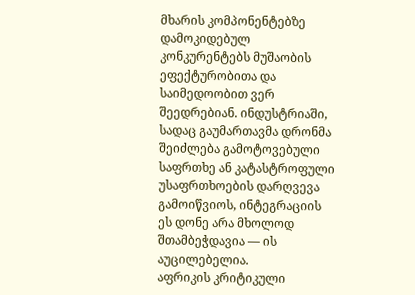მხარის კომპონენტებზე დამოკიდებულ კონკურენტებს მუშაობის ეფექტურობითა და საიმედოობით ვერ შეედრებიან. ინდუსტრიაში, სადაც გაუმართავმა დრონმა შეიძლება გამოტოვებული საფრთხე ან კატასტროფული უსაფრთხოების დარღვევა გამოიწვიოს, ინტეგრაციის ეს დონე არა მხოლოდ შთამბეჭდავია — ის აუცილებელია.
აფრიკის კრიტიკული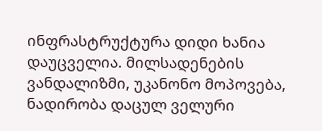ინფრასტრუქტურა დიდი ხანია დაუცველია. მილსადენების ვანდალიზმი, უკანონო მოპოვება, ნადირობა დაცულ ველური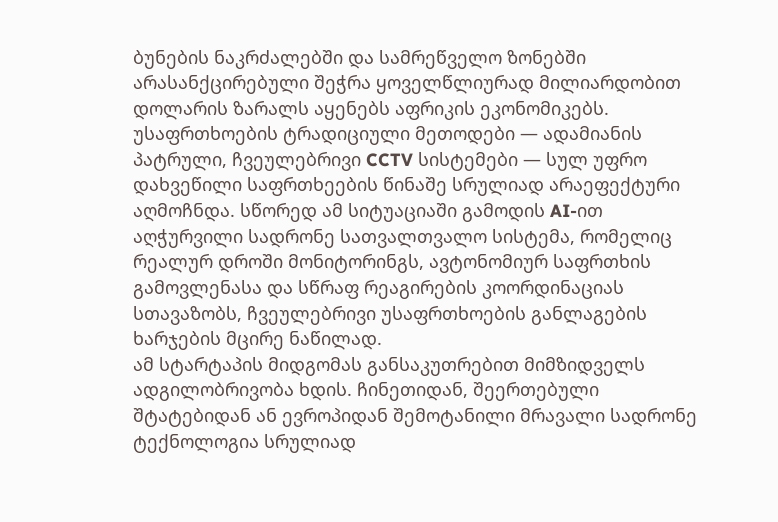ბუნების ნაკრძალებში და სამრეწველო ზონებში არასანქცირებული შეჭრა ყოველწლიურად მილიარდობით დოლარის ზარალს აყენებს აფრიკის ეკონომიკებს. უსაფრთხოების ტრადიციული მეთოდები — ადამიანის პატრული, ჩვეულებრივი CCTV სისტემები — სულ უფრო დახვეწილი საფრთხეების წინაშე სრულიად არაეფექტური აღმოჩნდა. სწორედ ამ სიტუაციაში გამოდის AI-ით აღჭურვილი სადრონე სათვალთვალო სისტემა, რომელიც რეალურ დროში მონიტორინგს, ავტონომიურ საფრთხის გამოვლენასა და სწრაფ რეაგირების კოორდინაციას სთავაზობს, ჩვეულებრივი უსაფრთხოების განლაგების ხარჯების მცირე ნაწილად.
ამ სტარტაპის მიდგომას განსაკუთრებით მიმზიდველს ადგილობრივობა ხდის. ჩინეთიდან, შეერთებული შტატებიდან ან ევროპიდან შემოტანილი მრავალი სადრონე ტექნოლოგია სრულიად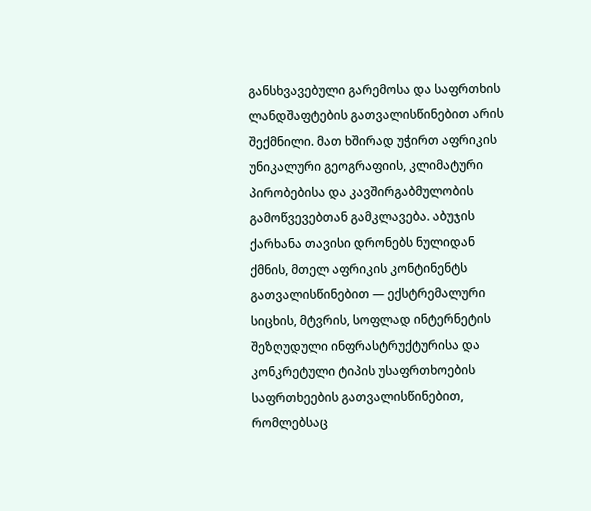განსხვავებული გარემოსა და საფრთხის ლანდშაფტების გათვალისწინებით არის შექმნილი. მათ ხშირად უჭირთ აფრიკის უნიკალური გეოგრაფიის, კლიმატური პირობებისა და კავშირგაბმულობის გამოწვევებთან გამკლავება. აბუჯის ქარხანა თავისი დრონებს ნულიდან ქმნის, მთელ აფრიკის კონტინენტს გათვალისწინებით — ექსტრემალური სიცხის, მტვრის, სოფლად ინტერნეტის შეზღუდული ინფრასტრუქტურისა და კონკრეტული ტიპის უსაფრთხოების საფრთხეების გათვალისწინებით, რომლებსაც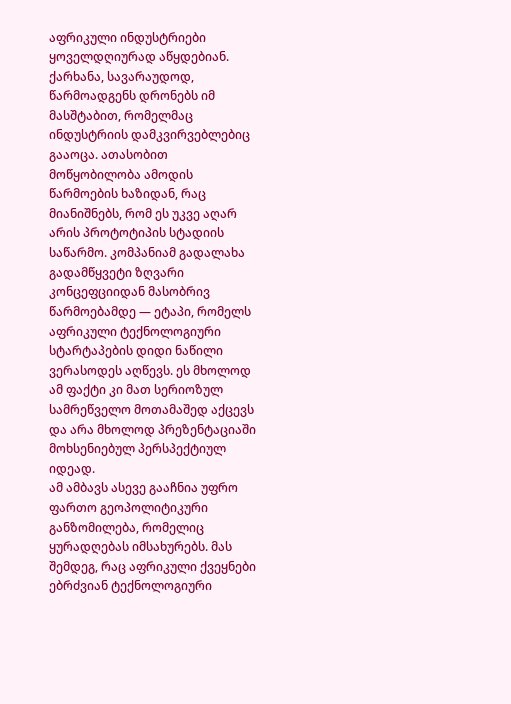აფრიკული ინდუსტრიები ყოველდღიურად აწყდებიან.
ქარხანა, სავარაუდოდ, წარმოადგენს დრონებს იმ მასშტაბით, რომელმაც ინდუსტრიის დამკვირვებლებიც გააოცა. ათასობით მოწყობილობა ამოდის წარმოების ხაზიდან, რაც მიანიშნებს, რომ ეს უკვე აღარ არის პროტოტიპის სტადიის საწარმო. კომპანიამ გადალახა გადამწყვეტი ზღვარი კონცეფციიდან მასობრივ წარმოებამდე — ეტაპი, რომელს აფრიკული ტექნოლოგიური სტარტაპების დიდი ნაწილი ვერასოდეს აღწევს. ეს მხოლოდ ამ ფაქტი კი მათ სერიოზულ სამრეწველო მოთამაშედ აქცევს და არა მხოლოდ პრეზენტაციაში მოხსენიებულ პერსპექტიულ იდეად.
ამ ამბავს ასევე გააჩნია უფრო ფართო გეოპოლიტიკური განზომილება, რომელიც ყურადღებას იმსახურებს. მას შემდეგ, რაც აფრიკული ქვეყნები ებრძვიან ტექნოლოგიური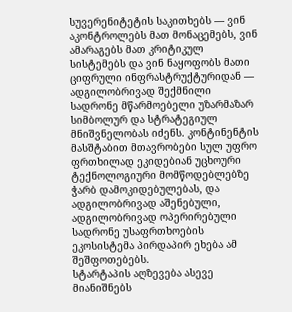სუვერენიტეტის საკითხებს — ვინ აკონტროლებს მათ მონაცემებს, ვინ ამარაგებს მათ კრიტიკულ სისტემებს და ვინ ნაყოფობს მათი ციფრული ინფრასტრუქტურიდან — ადგილობრივად შექმნილი სადრონე მწარმოებელი უზარმაზარ სიმბოლურ და სტრატეგიულ მნიშვნელობას იძენს. კონტინენტის მასშტაბით მთავრობები სულ უფრო ფრთხილად ეკიდებიან უცხოური ტექნოლოგიური მომწოდებლებზე ჭარბ დამოკიდებულებას, და ადგილობრივად აშენებული, ადგილობრივად ოპერირებული სადრონე უსაფრთხოების ეკოსისტემა პირდაპირ ეხება ამ შეშფოთებებს.
სტარტაპის აღზევება ასევე მიანიშნებს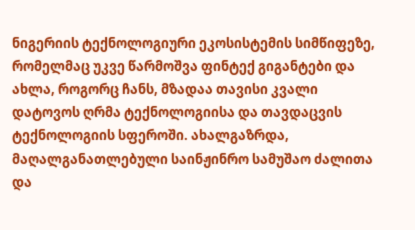ნიგერიის ტექნოლოგიური ეკოსისტემის სიმწიფეზე, რომელმაც უკვე წარმოშვა ფინტექ გიგანტები და ახლა, როგორც ჩანს, მზადაა თავისი კვალი დატოვოს ღრმა ტექნოლოგიისა და თავდაცვის ტექნოლოგიის სფეროში. ახალგაზრდა, მაღალგანათლებული საინჟინრო სამუშაო ძალითა და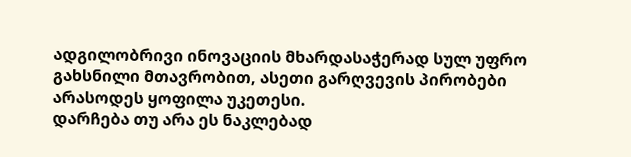ადგილობრივი ინოვაციის მხარდასაჭერად სულ უფრო გახსნილი მთავრობით, ასეთი გარღვევის პირობები არასოდეს ყოფილა უკეთესი.
დარჩება თუ არა ეს ნაკლებად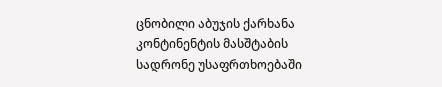ცნობილი აბუჯის ქარხანა კონტინენტის მასშტაბის სადრონე უსაფრთხოებაში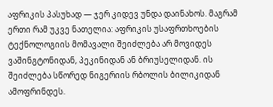აფრიკის პასუხად — ჯერ კიდევ უნდა დაინახოს. მაგრამ ერთი რამ უკვე ნათელია: აფრიკის უსაფრთხოების ტექნოლოგიის მომავალი შეიძლება არ მოვიდეს ვაშინგტონიდან, პეკინიდან ან ბრიუსელიდან. ის შეიძლება სწორედ ნიგერიის რბოლის ბილიკიდან ამოფრინდეს.